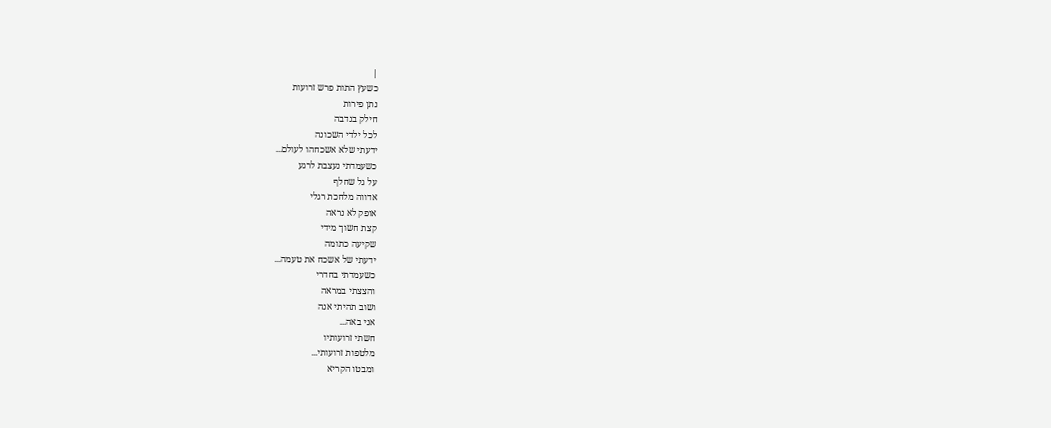|
כשעץ התות פרש זרועות
נתן פירות
חילק בנדבה
לכל ילדי השכונה
ידעתי שלא אשכחהו לעולם...
כשעמדתי נעצבת לרגע
על גל שחלף
אדווה מלחכת רגלי
אופק לא נראה
קצת חשוך מידי
שקיעה כתומה
ידעתי של אשכח את טעמה...
כשעמדתי בחדרי
והצצתי במראה
ושוב תהיתי אנה
אני באה...
חשתי זרועותיו
מלטפות זרועותי...
ומבטו הקריא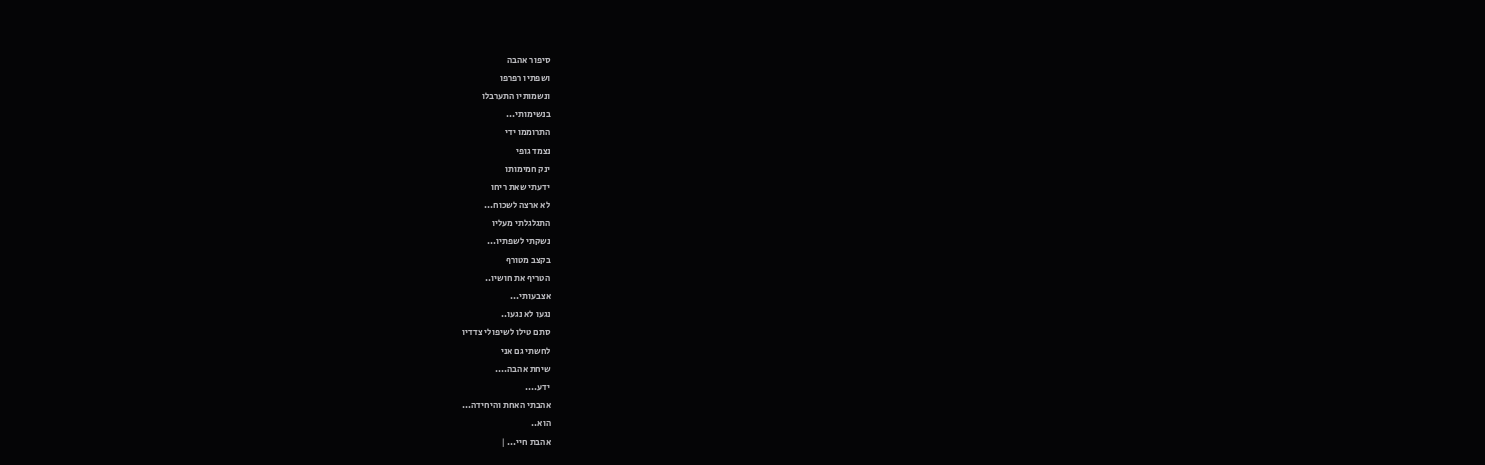סיפור אהבה
ושפתיו רפרפו
ונשמותיו התערבלו
בנשימותי...
התרוממו ידי
נצמד גופי
ינק חמימותו
ידעתי שאת ריחו
לא ארצה לשכוח...
התגלגלתי מעליו
נשקתי לשפתיו...
בקצב מטורף
הטריף את חושיו..
אצבעותי...
נגעו לא נגעו..
סתם טילו לשיפולי צדדיו
לחשתי גם אני
שיחת אהבה....
ידע....
אהבתי האחת והיחידה...
הוא..
אהבת חיי... |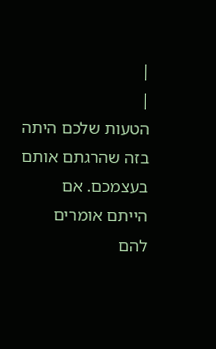|
|
הטעות שלכם היתה
בזה שהרגתם אותם
בעצמכם. אם
הייתם אומרים
להם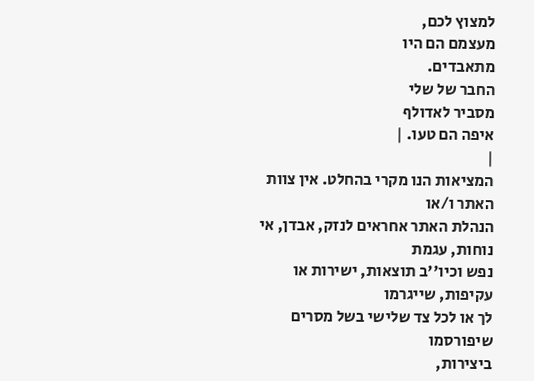למצוץ לכם,
מעצמם הם היו
מתאבדים.
החבר של שלי
מסביר לאדולף
איפה הם טעו. |
|
המציאות הנו מקרי בהחלט. אין צוות האתר ו/או
הנהלת האתר אחראים לנזק, אבדן, אי נוחות, עגמת
נפש וכיו''ב תוצאות, ישירות או עקיפות, שייגרמו
לך או לכל צד שלישי בשל מסרים שיפורסמו
ביצירות,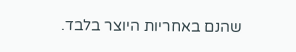שהנם באחריות היוצר בלבד.